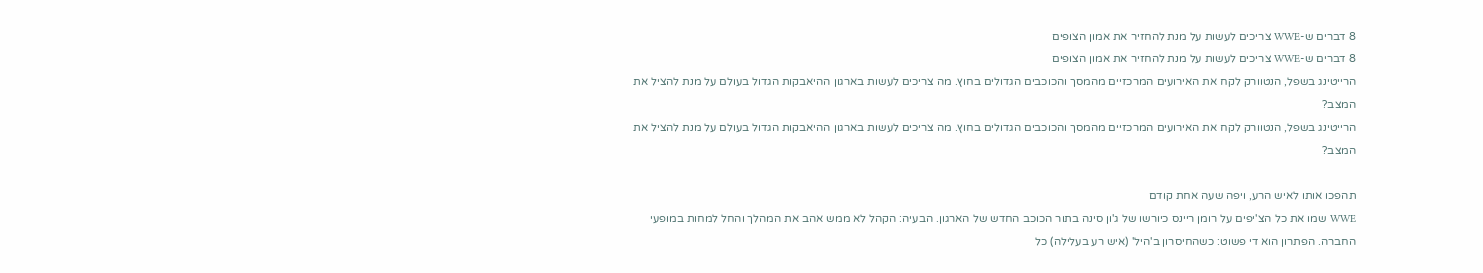8 דברים ש-WWE צריכים לעשות על מנת להחזיר את אמון הצופים
8 דברים ש-WWE צריכים לעשות על מנת להחזיר את אמון הצופים
הרייטינג בשפל, הנטוורק לקח את האירועים המרכזיים מהמסך והכוכבים הגדולים בחוץ. מה צריכים לעשות בארגון ההיאבקות הגדול בעולם על מנת להציל את המצב?
הרייטינג בשפל, הנטוורק לקח את האירועים המרכזיים מהמסך והכוכבים הגדולים בחוץ. מה צריכים לעשות בארגון ההיאבקות הגדול בעולם על מנת להציל את המצב?

תהפכו אותו לאיש הרע, ויפה שעה אחת קודם
WWE שמו את כל הצ'יפים על רומן ריינס כיורשו של ג'ון סינה בתור הכוכב החדש של הארגון. הבעיה: הקהל לא ממש אהב את המהלך והחל למחות במופעי החברה. הפתרון הוא די פשוט: כשהחיסרון ב'היל' (איש רע בעלילה) כל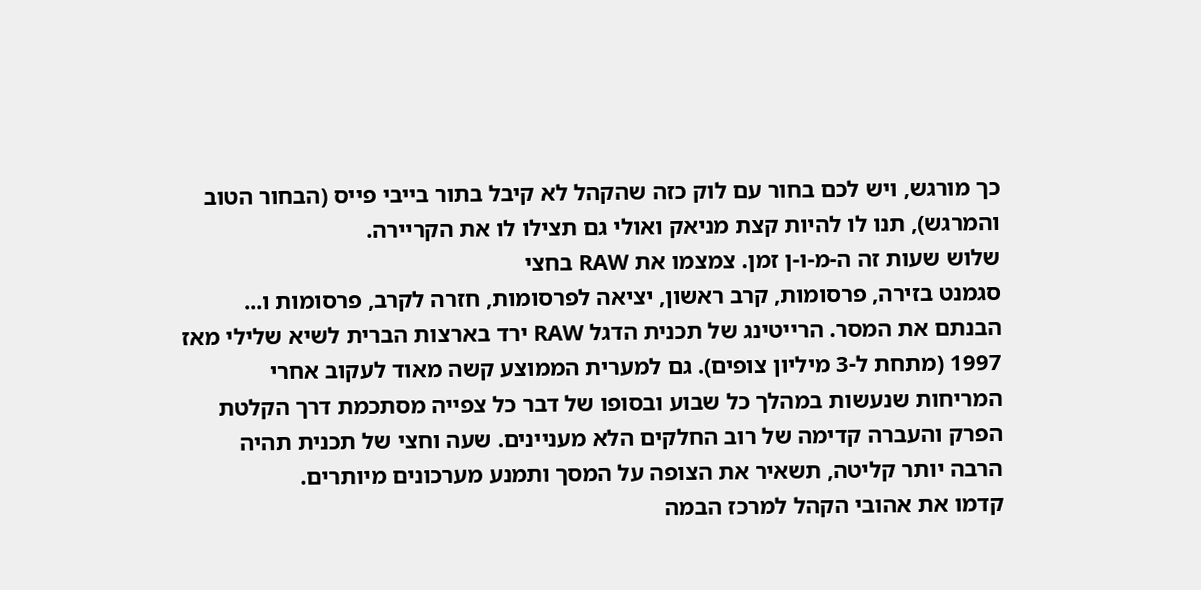כך מורגש, ויש לכם בחור עם לוק כזה שהקהל לא קיבל בתור בייבי פייס (הבחור הטוב והמרגש), תנו לו להיות קצת מניאק ואולי גם תצילו לו את הקריירה.
שלוש שעות זה ה-מ-ו-ן זמן. צמצמו את RAW בחצי
סגמנט בזירה, פרסומות, קרב ראשון, יציאה לפרסומות, חזרה לקרב, פרסומות ו... הבנתם את המסר. הרייטינג של תכנית הדגל RAW ירד בארצות הברית לשיא שלילי מאז 1997 (מתחת ל-3 מיליון צופים). גם למערית הממוצע קשה מאוד לעקוב אחרי המריחות שנעשות במהלך כל שבוע ובסופו של דבר כל צפייה מסתכמת דרך הקלטת הפרק והעברה קדימה של רוב החלקים הלא מעניינים. שעה וחצי של תכנית תהיה הרבה יותר קליטה, תשאיר את הצופה על המסך ותמנע מערכונים מיותרים.
קדמו את אהובי הקהל למרכז הבמה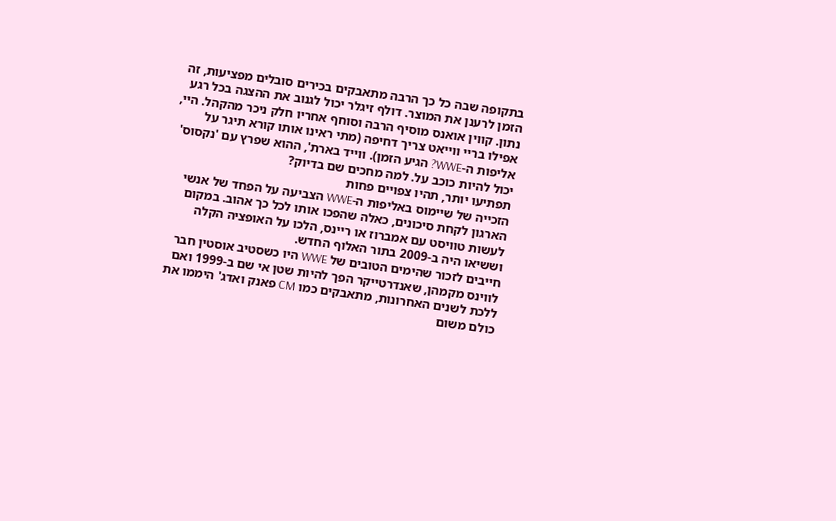בתקופה שבה כל כך הרבה מתאבקים בכירים סובלים מפציעות, זה הזמן לרענן את המוצר. דולף זיגלר יכול לגנוב את ההצגה בכל רגע נתון. קווין אואנס מוסיף הרבה וסוחף אחריו חלק ניכר מהקהל. היי, אפילו בריי ווייאט צריך דחיפה (מתי ראינו אותו קורא תיגר על אליפות ה-WWE? הגיע הזמן). ווייד בארת', ההוא שפרץ עם 'נקסוס' יכול להיות כוכב על. למה מחכים שם בדיוק?
תפתיעו יותר, תהיו צפויים פחות
הזכייה של שיימוס באליפות ה-WWE הצביעה על הפחד של אנשי הארגון לקחת סיכונים, כאלה שהפכו אותו לכל כך אהוב. במקום לעשות טוויסט עם אמברוז או ריינס, הלכו על האופציה הקלה וששיאו היה ב-2009 בתור האלוף החדש.
חייבים לזכור שהימים הטובים של WWE היו כשסטיב אוסטין חבר לווינס מקמהן, שאנדרטייקר הפך להיות שטן אי שם ב-1999 ואם ללכת לשנים האחרונות, מתאבקים כמו CM פאנק ואדג' היממו את כולם משום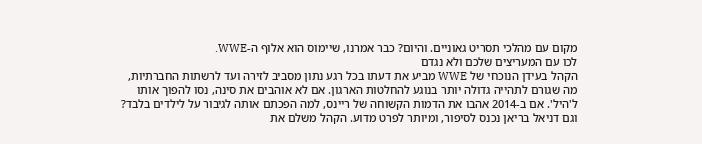מקום עם מהלכי תסריט גאוניים. והיום? כבר אמרנו, שיימוס הוא אלוף ה-WWE.
לכו עם המעריצים שלכם ולא נגדם
הקהל בעידן הנוכחי של WWE מביע את דעתו בכל רגע נתון מסביב לזירה ועד לרשתות החברתיות, מה שגורם לתהייה גדולה יותר בנוגע להחלטות הארגון. אם לא אוהבים את סינה, נסו להפוך אותו ל'היל'. אם ב-2014 אהבו את הדמות הקשוחה של ריינס, למה הפכתם אותה לגיבור על לילדים בלבד? וגם דניאל בריאן נכנס לסיפור, ומיותר לפרט מדוע. הקהל משלם את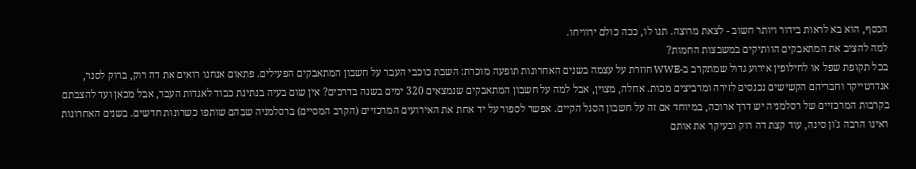הכסף, הוא בא לראות בידור ויותר חשוב - לצאת מרוצה. תנו לו, ככה כולם ירוויחו.
למה להציב את המתאבקים הוותיקים במשבצות החמות?
בכל תקופת שפל או לחילופין אירוע גדול שמתקרב ב-WWE חוזרת על עצמה בשנים האחרונות תופעה מוכרת: השבת כוכבי העבר על חשבון המתאבקים הפעילים. פתאום אנחנו רואים את דה רוק, ברוק לסנר, אנדרטייקר וחבריהם הקשישים נכנסים לזירה ומרביצים מכות. אחלה, מצוין, אבל למה על חשבון המתאבקים שנמצאים 320 ימים בשנה בדרכים? אין שום בעיה בנתינת כבוד לאגדות העבר, אבל מכאן ועד להצבתם בקרבות המרכזיים של רסלמניה יש דרך ארוכה, במיוחד אם זה על חשבון הסגל הקיים. אפשר לספור על יד אחת את האירועים המרכזיים (הקרב המסיים) ברסלמניה שבהם שותפו כשרונות חדשים. בשנים האחרונות ראינו הרבה ג'ון סינה, עוד קצת דה רוק ובעיקר את אותם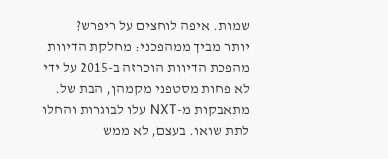שמות. איפה לוחצים על ריפרש?
יותר מביך ממהפכני: מחלקת הדיוות
מהפכת הדיוות הוכרזה ב-2015 על ידי לא פחות מסטפני מקמהן, הבת של. מתאבקות מ-NXT עלו לבוגרות והחלו לתת שואו. בעצם, לא ממש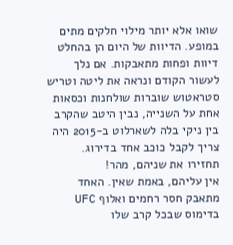שואו אלא יותר מילוי חלקים מתים במופע. הדיוות של היום הן בהחלט דיוות ופחות מתאבקות. אם נלך לעשור הקודם ונראה את ליטה וטריש סטראטוש שוברות שולחנות וכסאות אחת על השנייה, נבין היטב שהקרב בין ניקי בלה לשארלוט ב-2015 היה צריך לקבל כוכב אחד בדירוג.
תחזירו את שניהם, מהר!
אין עליהם, באמת שאין. האחד מתאבק חסר רחמים ואלוף UFC בדימוס שבכל קרב שלו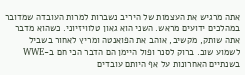אתה מרגיש את העצמות של היריב נשברות למרות העובדה שמדובר במהלכים ידועים מראש. השני הוא גאון טלוויזיוני. כשהוא מדבר אתה שותק, מקשיב, אוהב את הפואנטה ומריץ לאחור בשביל לשמוע שוב. ברוק לסנר ופול היימן הם הדבר הכי חם ב-WWE בשנתיים האחרונות על אף היותם עובדים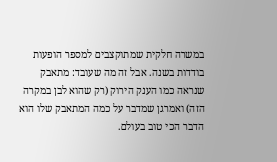במשרה חלקית שמתוקצבים למספר הופעות בודדות בשנה. אבל זה מה שעובד: מתאבק שנראה כמו הענק הירוק (רק שהוא לבן במקרה הזה) ואמרגן שמדבר על כמה המתאבק שלו הוא הדבר הכי טוב בעולם.